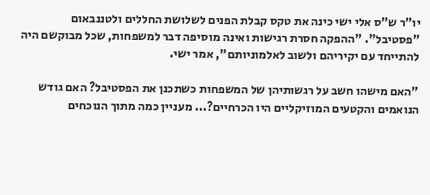יו"ר ש"ס אלי ישי כינה את טקס קבלת הפנים לשלושת החללים ולטננבאום "פסטיבל". "ההפקה חסרת רגישות ואינה מוסיפה דבר למשפחות, שכל מבוקשם היה להתייחד עם יקיריהם ולשוב לאלמוניותם", אמר ישי.

"האם מישהו חשב על רגשותיהן של המשפחות כשתכנן את הפסטיבל? האם גודש הנואמים והקטעים המוזיקליים היו הכרחיים?... מעניין כמה מתוך הנוכחים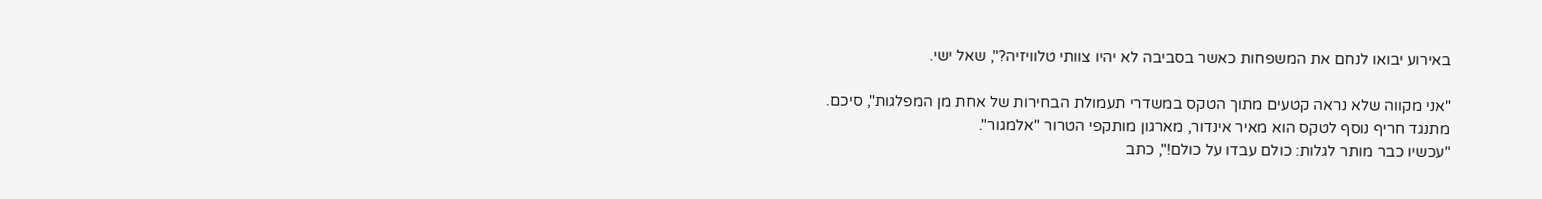באירוע יבואו לנחם את המשפחות כאשר בסביבה לא יהיו צוותי טלוויזיה?", שאל ישי.

"אני מקווה שלא נראה קטעים מתוך הטקס במשדרי תעמולת הבחירות של אחת מן המפלגות", סיכם.
מתנגד חריף נוסף לטקס הוא מאיר אינדור, מארגון מותקפי הטרור "אלמגור".
"עכשיו כבר מותר לגלות: כולם עבדו על כולם!", כתב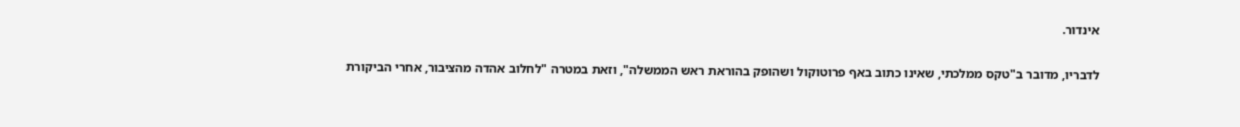אינדור.

לדבריו, מדובר ב"טקס ממלכתי, שאינו כתוב באף פרוטוקול ושהופק בהוראת ראש הממשלה", וזאת במטרה "לחלוב אהדה מהציבור, אחרי הביקורת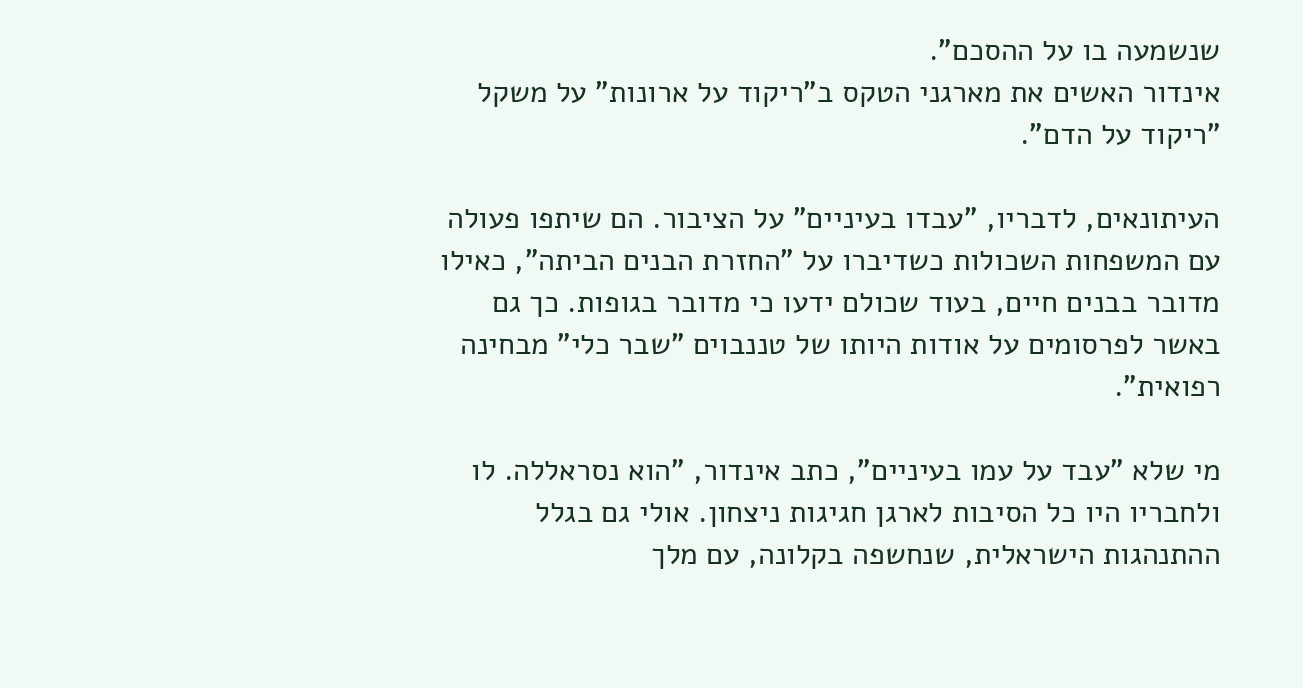שנשמעה בו על ההסכם".
אינדור האשים את מארגני הטקס ב"ריקוד על ארונות" על משקל "ריקוד על הדם".

העיתונאים, לדבריו, "עבדו בעיניים" על הציבור. הם שיתפו פעולה עם המשפחות השכולות כשדיברו על "החזרת הבנים הביתה", כאילו מדובר בבנים חיים, בעוד שכולם ידעו כי מדובר בגופות. כך גם באשר לפרסומים על אודות היותו של טננבוים "שבר כלי" מבחינה רפואית".

מי שלא "עבד על עמו בעיניים", כתב אינדור, "הוא נסראללה. לו ולחבריו היו כל הסיבות לארגן חגיגות ניצחון. אולי גם בגלל ההתנהגות הישראלית, שנחשפה בקלונה, עם מלך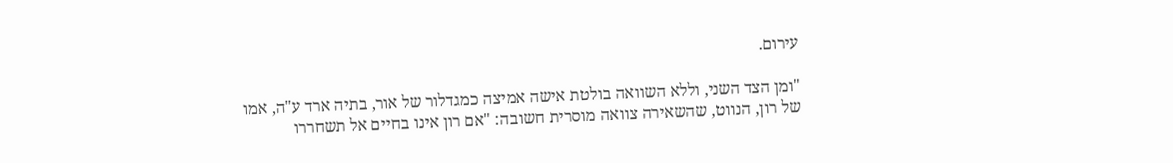עירום.

"ומן הצד השני, וללא השוואה בולטת אישה אמיצה כמגדלור של אור, בתיה ארד ע"ה, אמו של רון, הנווט, שהשאירה צוואה מוסרית חשובה: "אם רון אינו בחיים אל תשחררו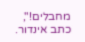מחבלים!", כתב אינדור.